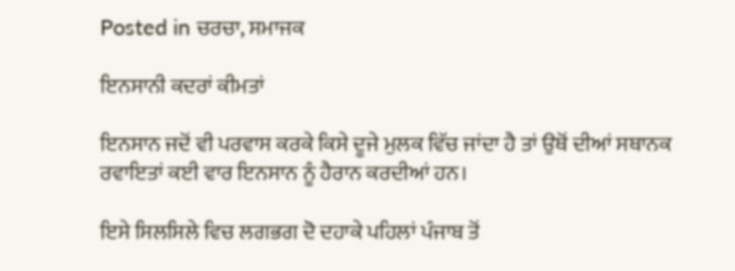Posted in ਚਰਚਾ, ਸਮਾਜਕ

ਇਨਸਾਨੀ ਕਦਰਾਂ ਕੀਮਤਾਂ

ਇਨਸਾਨ ਜਦੋਂ ਵੀ ਪਰਵਾਸ ਕਰਕੇ ਕਿਸੇ ਦੂਜੇ ਮੁਲਕ ਵਿੱਚ ਜਾਂਦਾ ਹੈ ਤਾਂ ਉਥੋਂ ਦੀਆਂ ਸਥਾਨਕ ਰਵਾਇਤਾਂ ਕਈ ਵਾਰ ਇਨਸਾਨ ਨੂੰ ਹੈਰਾਨ ਕਰਦੀਆਂ ਹਨ।

ਇਸੇ ਸਿਲਸਿਲੇ ਵਿਚ ਲਗਭਗ ਦੋ ਦਹਾਕੇ ਪਹਿਲਾਂ ਪੰਜਾਬ ਤੋਂ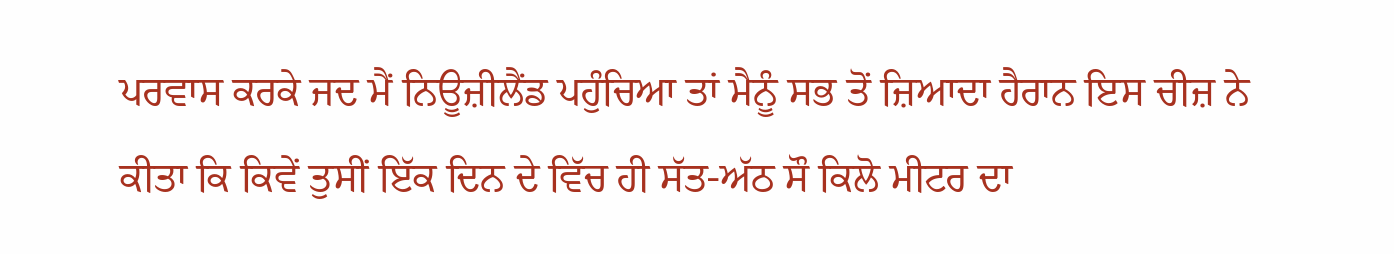ਪਰਵਾਸ ਕਰਕੇ ਜਦ ਮੈਂ ਨਿਊਜ਼ੀਲੈਂਡ ਪਹੁੰਚਿਆ ਤਾਂ ਮੈਨੂੰ ਸਭ ਤੋਂ ਜ਼ਿਆਦਾ ਹੈਰਾਨ ਇਸ ਚੀਜ਼ ਨੇ ਕੀਤਾ ਕਿ ਕਿਵੇਂ ਤੁਸੀਂ ਇੱਕ ਦਿਨ ਦੇ ਵਿੱਚ ਹੀ ਸੱਤ-ਅੱਠ ਸੌ ਕਿਲੋ ਮੀਟਰ ਦਾ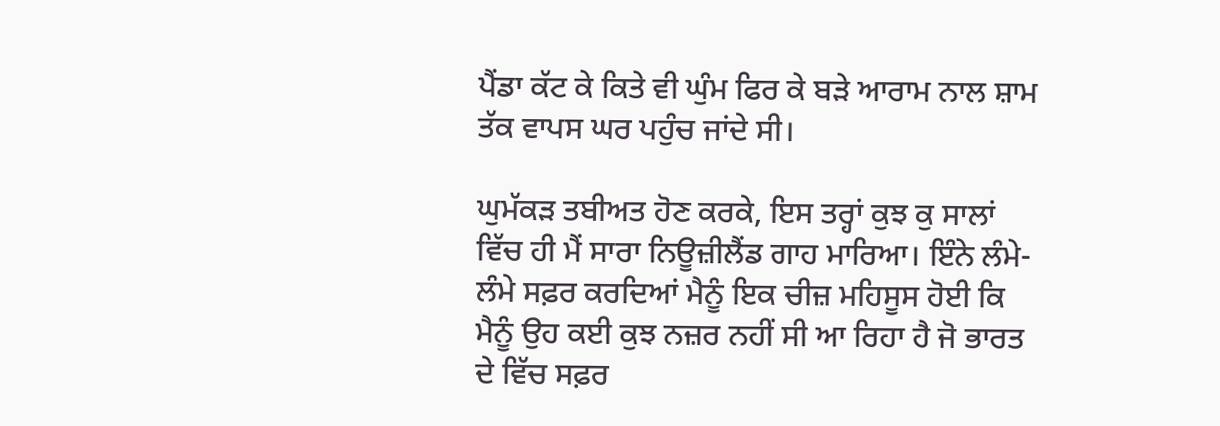ਪੈਂਡਾ ਕੱਟ ਕੇ ਕਿਤੇ ਵੀ ਘੁੰਮ ਫਿਰ ਕੇ ਬੜੇ ਆਰਾਮ ਨਾਲ ਸ਼ਾਮ ਤੱਕ ਵਾਪਸ ਘਰ ਪਹੁੰਚ ਜਾਂਦੇ ਸੀ।

ਘੁਮੱਕੜ ਤਬੀਅਤ ਹੋਣ ਕਰਕੇ, ਇਸ ਤਰ੍ਹਾਂ ਕੁਝ ਕੁ ਸਾਲਾਂ ਵਿੱਚ ਹੀ ਮੈਂ ਸਾਰਾ ਨਿਊਜ਼ੀਲੈਂਡ ਗਾਹ ਮਾਰਿਆ। ਇੰਨੇ ਲੰਮੇ-ਲੰਮੇ ਸਫ਼ਰ ਕਰਦਿਆਂ ਮੈਨੂੰ ਇਕ ਚੀਜ਼ ਮਹਿਸੂਸ ਹੋਈ ਕਿ ਮੈਨੂੰ ਉਹ ਕਈ ਕੁਝ ਨਜ਼ਰ ਨਹੀਂ ਸੀ ਆ ਰਿਹਾ ਹੈ ਜੋ ਭਾਰਤ ਦੇ ਵਿੱਚ ਸਫ਼ਰ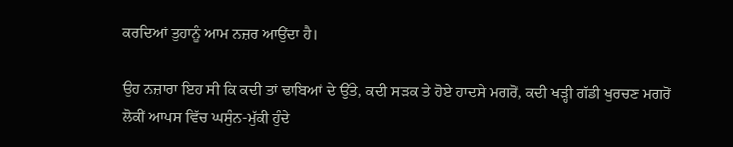ਕਰਦਿਆਂ ਤੁਹਾਨੂੰ ਆਮ ਨਜ਼ਰ ਆਉਂਦਾ ਹੈ।

ਉਹ ਨਜ਼ਾਰਾ ਇਹ ਸੀ ਕਿ ਕਦੀ ਤਾਂ ਢਾਬਿਆਂ ਦੇ ਉੱਤੇ, ਕਦੀ ਸੜਕ ਤੇ ਹੋਏ ਹਾਦਸੇ ਮਗਰੋਂ, ਕਦੀ ਖੜ੍ਹੀ ਗੱਡੀ ਖੁਰਚਣ ਮਗਰੋਂ ਲੋਕੀਂ ਆਪਸ ਵਿੱਚ ਘਸੁੰਨ-ਮੁੱਕੀ ਹੁੰਦੇ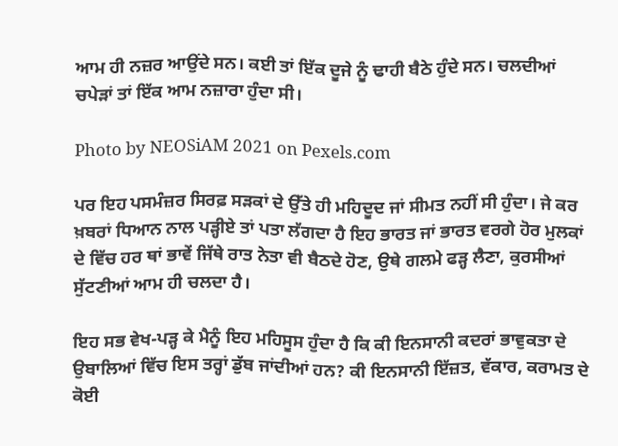ਆਮ ਹੀ ਨਜ਼ਰ ਆਉਂਦੇ ਸਨ। ਕਈ ਤਾਂ ਇੱਕ ਦੂਜੇ ਨੂੰ ਢਾਹੀ ਬੈਠੇ ਹੁੰਦੇ ਸਨ। ਚਲਦੀਆਂ ਚਪੇੜਾਂ ਤਾਂ ਇੱਕ ਆਮ ਨਜ਼ਾਰਾ ਹੁੰਦਾ ਸੀ।

Photo by NEOSiAM 2021 on Pexels.com

ਪਰ ਇਹ ਪਸਮੰਜ਼ਰ ਸਿਰਫ਼ ਸੜਕਾਂ ਦੇ ਉੱਤੇ ਹੀ ਮਹਿਦੂਦ ਜਾਂ ਸੀਮਤ ਨਹੀਂ ਸੀ ਹੁੰਦਾ। ਜੇ ਕਰ ਖ਼ਬਰਾਂ ਧਿਆਨ ਨਾਲ ਪੜ੍ਹੀਏ ਤਾਂ ਪਤਾ ਲੱਗਦਾ ਹੈ ਇਹ ਭਾਰਤ ਜਾਂ ਭਾਰਤ ਵਰਗੇ ਹੋਰ ਮੁਲਕਾਂ ਦੇ ਵਿੱਚ ਹਰ ਥਾਂ ਭਾਵੇਂ ਜਿੱਥੇ ਰਾਤ ਨੇਤਾ ਵੀ ਬੈਠਦੇ ਹੋਣ, ਉਥੇ ਗਲਮੇ ਫੜ੍ਹ ਲੈਣਾ, ਕੁਰਸੀਆਂ ਸੁੱਟਣੀਆਂ ਆਮ ਹੀ ਚਲਦਾ ਹੈ।

ਇਹ ਸਭ ਵੇਖ-ਪੜ੍ਹ ਕੇ ਮੈਨੂੰ ਇਹ ਮਹਿਸੂਸ ਹੁੰਦਾ ਹੈ ਕਿ ਕੀ ਇਨਸਾਨੀ ਕਦਰਾਂ ਭਾਵੁਕਤਾ ਦੇ ਉਬਾਲਿਆਂ ਵਿੱਚ ਇਸ ਤਰ੍ਹਾਂ ਡੁੱਬ ਜਾਂਦੀਆਂ ਹਨ? ਕੀ ਇਨਸਾਨੀ ਇੱਜ਼ਤ, ਵੱਕਾਰ, ਕਰਾਮਤ ਦੇ ਕੋਈ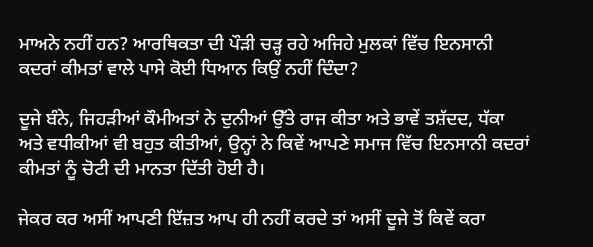ਮਾਅਨੇ ਨਹੀਂ ਹਨ? ਆਰਥਿਕਤਾ ਦੀ ਪੌੜੀ ਚੜ੍ਹ ਰਹੇ ਅਜਿਹੇ ਮੁਲਕਾਂ ਵਿੱਚ ਇਨਸਾਨੀ ਕਦਰਾਂ ਕੀਮਤਾਂ ਵਾਲੇ ਪਾਸੇ ਕੋਈ ਧਿਆਨ ਕਿਉਂ ਨਹੀਂ ਦਿੰਦਾ?

ਦੂਜੇ ਬੰਨੇ, ਜਿਹੜੀਆਂ ਕੌਮੀਅਤਾਂ ਨੇ ਦੁਨੀਆਂ ਉੱਤੇ ਰਾਜ ਕੀਤਾ ਅਤੇ ਭਾਵੇਂ ਤਸ਼ੱਦਦ, ਧੱਕਾ ਅਤੇ ਵਧੀਕੀਆਂ ਵੀ ਬਹੁਤ ਕੀਤੀਆਂ, ਉਨ੍ਹਾਂ ਨੇ ਕਿਵੇਂ ਆਪਣੇ ਸਮਾਜ ਵਿੱਚ ਇਨਸਾਨੀ ਕਦਰਾਂ ਕੀਮਤਾਂ ਨੂੰ ਚੋਟੀ ਦੀ ਮਾਨਤਾ ਦਿੱਤੀ ਹੋਈ ਹੈ।

ਜੇਕਰ ਕਰ ਅਸੀਂ ਆਪਣੀ ਇੱਜ਼ਤ ਆਪ ਹੀ ਨਹੀਂ ਕਰਦੇ ਤਾਂ ਅਸੀਂ ਦੂਜੇ ਤੋਂ ਕਿਵੇਂ ਕਰਾ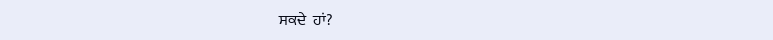ਸਕਦੇ  ਹਾਂ?